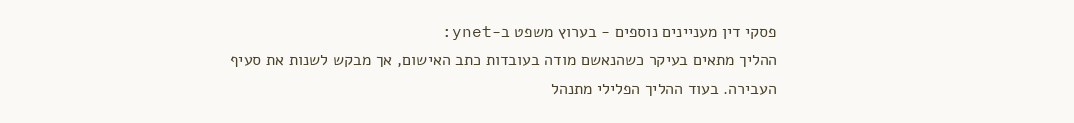פסקי דין מעניינים נוספים - בערוץ משפט ב-ynet:
ההליך מתאים בעיקר כשהנאשם מודה בעובדות כתב האישום, אך מבקש לשנות את סעיף העבירה. בעוד ההליך הפלילי מתנהל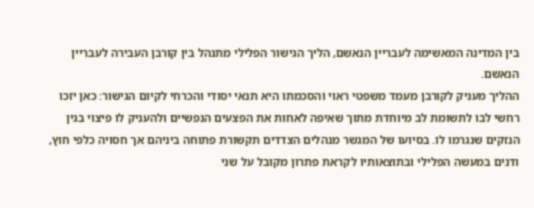בין המדינה המאשימה לעבריין הנאשם, הליך הגישור הפלילי מתנהל בין קורבן העבירה לעבריין הנאשם.
ההליך מעניק לקורבן מעמד משפטי ראוי והסכמתו היא תנאי יסודי והכרחי לקיום הגישור: כאן יזכו רחשי לבו לתשומת לב מיוחדת מתוך שאיפה לאחות את הפצעים הנפשיים ולהעניק לו פיצוי בגין הנזקים שנגרמו לו. בסיועו של המגשר מנהלים הצדדים תקשורת פתוחה ביניהם אך חסויה כלפי חוץ, ודנים במעשה הפלילי ובתוצאותיו לקראת פתרון מקובל על שני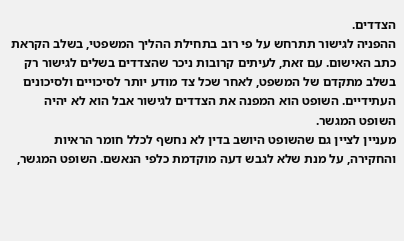הצדדים.
ההפניה לגישור תתרחש על פי רוב בתחילת ההליך המשפטי, בשלב הקראת כתב האישום. עם זאת, לעיתים קרובות ניכר שהצדדים בשלים לגישור רק בשלב מתקדם של המשפט, לאחר שכל צד מודע יותר לסיכויים ולסיכונים העתידיים. השופט הוא המפנה את הצדדים לגישור אבל הוא לא יהיה השופט המגשר.
מעניין לציין גם שהשופט היושב בדין לא נחשף לכלל חומר הראיות והחקירה, על מנת שלא לגבש דעה מוקדמת כלפי הנאשם. השופט המגשר,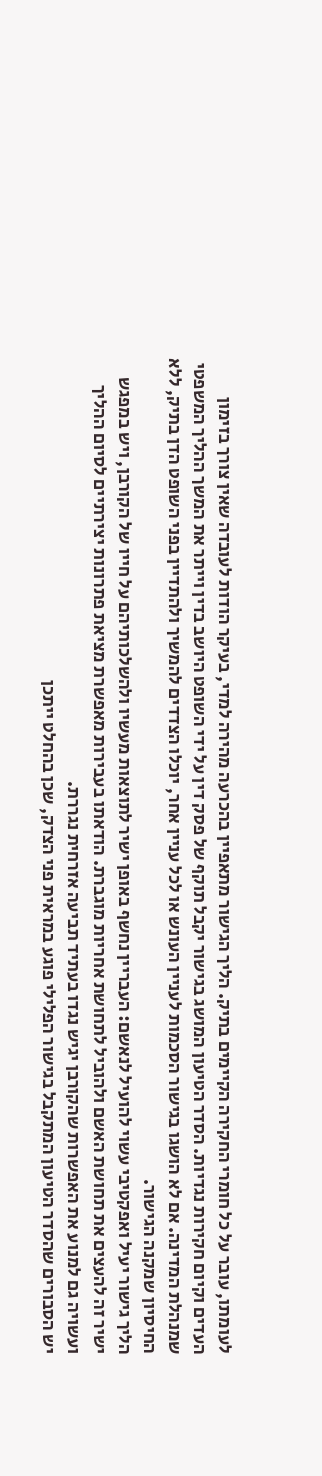לעומתו, עובר על כל חומרי החקירה הקיימים בתיק. הליך הגישור מתאפיין בהכרעה מהירה למדי, בעיקר הודות לעובדה שאין צורך בזימון העדים וקיום חקירות נגדיות. הסדר הטיעון המושג בגישור יקבל תוקף של פסק דין על ידי השופט היושב בדין וייתר את המשך ההליך המשפטי שמנהלת המדינה. אם לא הושגו בגישור הסכמות לעניין העונש או לכל עניין אחר, יוכלו הצדדים להמשיך ולהתדיין בפני השופט הדן בתיק, ללא החיסיון שמקנה הגישור.
הליך גישור יעיל ואפקטיבי עשוי להועיל לנאשם: העבריין נחשף באופן ישיר לתוצאות מעשיו ולהשלכותיהם על חייו של הקורבן, ויש במפגש ישיר זה להעצים את תחושת האשם ולהוביל לתחושת אחריות מוגברת. הודאתו בעבירות מאפשרת מציאת פתרונות יצירתיים לסיום ההליך ועשויה גם למנוע את האפשרות שהקורבן יגיש נגדו בעתיד תביעה אזרחית נגררת.
יש הסבורים שהסדר הטיעון המתקבל בגישור הפלילי פוגע במראית פני הצדק, שכן בהחלט ייתכן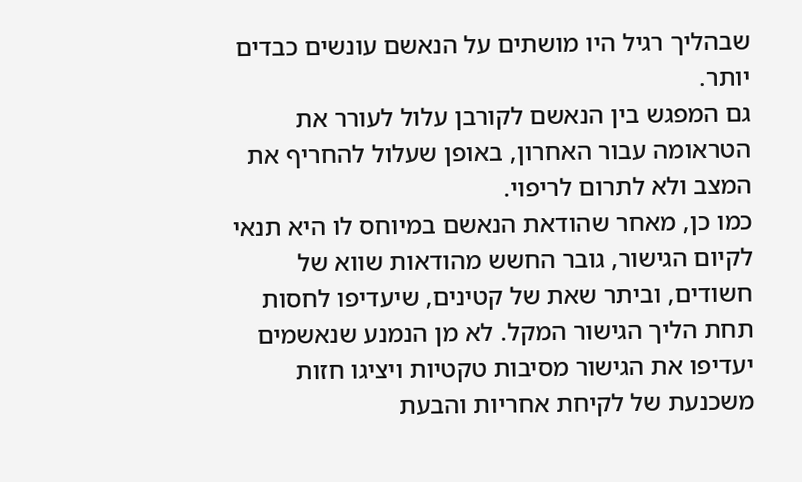שבהליך רגיל היו מושתים על הנאשם עונשים כבדים יותר.
גם המפגש בין הנאשם לקורבן עלול לעורר את הטראומה עבור האחרון, באופן שעלול להחריף את המצב ולא לתרום לריפוי.
כמו כן, מאחר שהודאת הנאשם במיוחס לו היא תנאי לקיום הגישור, גובר החשש מהודאות שווא של חשודים, וביתר שאת של קטינים, שיעדיפו לחסות תחת הליך הגישור המקל. לא מן הנמנע שנאשמים יעדיפו את הגישור מסיבות טקטיות ויציגו חזות משכנעת של לקיחת אחריות והבעת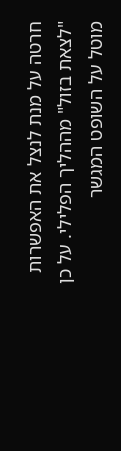חרטה על מנת לנצל את האפשרות "לצאת בזול" מההליך הפלילי. על כן מוטל על השופט המגשר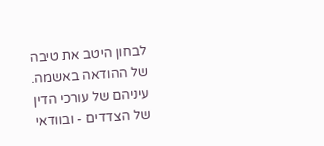לבחון היטב את טיבה של ההודאה באשמה.
עיניהם של עורכי הדין של הצדדים - ובוודאי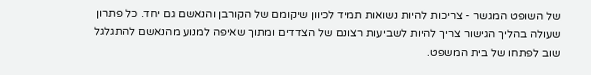של השופט המגשר - צריכות להיות נשואות תמיד לכיוון שיקומם של הקורבן והנאשם גם יחד. כל פתרון שעולה בהליך הגישור צריך להיות לשביעות רצונם של הצדדים ומתוך שאיפה למנוע מהנאשם להתגלגל שוב לפתחו של בית המשפט.